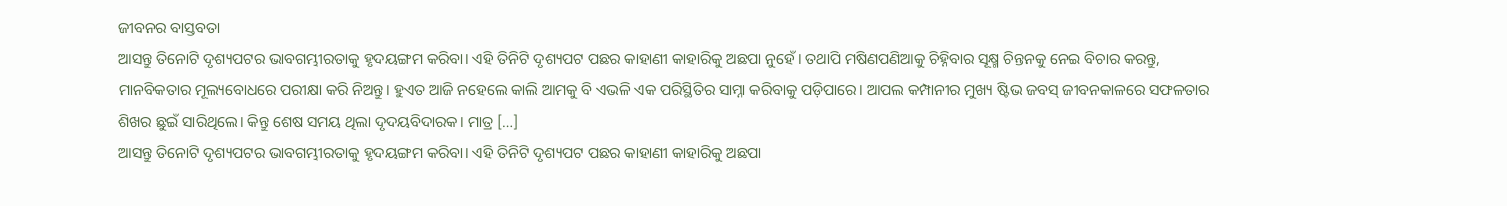ଜୀବନର ବାସ୍ତବତା
ଆସନ୍ତୁ ତିନୋଟି ଦୃଶ୍ୟପଟର ଭାବଗମ୍ଭୀରତାକୁ ହୃଦୟଙ୍ଗମ କରିବା। ଏହି ତିନିଟି ଦୃଶ୍ୟପଟ ପଛର କାହାଣୀ କାହାରିକୁ ଅଛପା ନୁହେଁ। ତଥାପି ମଷିଣପଣିଆକୁ ଚିହ୍ନିବାର ସୂକ୍ଷ୍ମ ଚିନ୍ତନକୁ ନେଇ ବିଚାର କରନ୍ତୁ, ମାନବିକତାର ମୂଲ୍ୟବୋଧରେ ପରୀକ୍ଷା କରି ନିଅନ୍ତୁ। ହୁଏତ ଆଜି ନହେଲେ କାଲି ଆମକୁ ବି ଏଭଳି ଏକ ପରିସ୍ଥିତିର ସାମ୍ନା କରିବାକୁ ପଡ଼ିପାରେ। ଆପଲ କମ୍ପାନୀର ମୁଖ୍ୟ ଷ୍ଟିଭ ଜବସ୍ ଜୀବନକାଳରେ ସଫଳତାର ଶିଖର ଛୁଇଁ ସାରିଥିଲେ। କିନ୍ତୁ ଶେଷ ସମୟ ଥିଲା ଦୃଦୟବିଦାରକ। ମାତ୍ର […]
ଆସନ୍ତୁ ତିନୋଟି ଦୃଶ୍ୟପଟର ଭାବଗମ୍ଭୀରତାକୁ ହୃଦୟଙ୍ଗମ କରିବା। ଏହି ତିନିଟି ଦୃଶ୍ୟପଟ ପଛର କାହାଣୀ କାହାରିକୁ ଅଛପା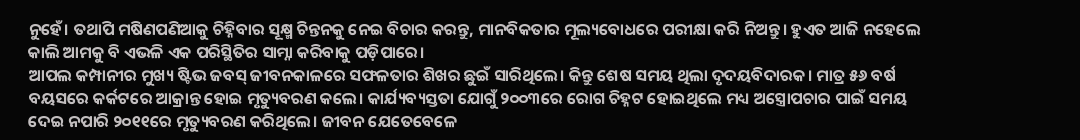ନୁହେଁ। ତଥାପି ମଷିଣପଣିଆକୁ ଚିହ୍ନିବାର ସୂକ୍ଷ୍ମ ଚିନ୍ତନକୁ ନେଇ ବିଚାର କରନ୍ତୁ, ମାନବିକତାର ମୂଲ୍ୟବୋଧରେ ପରୀକ୍ଷା କରି ନିଅନ୍ତୁ। ହୁଏତ ଆଜି ନହେଲେ କାଲି ଆମକୁ ବି ଏଭଳି ଏକ ପରିସ୍ଥିତିର ସାମ୍ନା କରିବାକୁ ପଡ଼ିପାରେ।
ଆପଲ କମ୍ପାନୀର ମୁଖ୍ୟ ଷ୍ଟିଭ ଜବସ୍ ଜୀବନକାଳରେ ସଫଳତାର ଶିଖର ଛୁଇଁ ସାରିଥିଲେ। କିନ୍ତୁ ଶେଷ ସମୟ ଥିଲା ଦୃଦୟବିଦାରକ। ମାତ୍ର ୫୬ ବର୍ଷ ବୟସରେ କର୍କଟରେ ଆକ୍ରାନ୍ତ ହୋଇ ମୃତ୍ୟୁବରଣ କଲେ। କାର୍ଯ୍ୟବ୍ୟସ୍ତତା ଯୋଗୁଁ ୨୦୦୩ରେ ରୋଗ ଚିହ୍ନଟ ହୋଇଥିଲେ ମଧ୍ୟ ଅସ୍ତ୍ରୋପଚାର ପାଇଁ ସମୟ ଦେଇ ନପାରି ୨୦୧୧ରେ ମୃତ୍ୟୁବରଣ କରିଥିଲେ। ଜୀବନ ଯେତେବେଳେ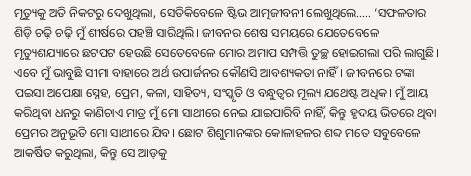ମୃତ୍ୟୁକୁ ଅତି ନିକଟରୁ ଦେଖୁଥିଲା, ସେତିକିବେଳେ ଷ୍ଟିଭ ଆତ୍ମଜୀବନୀ ଲେଖୁଥିଲେ….. ‘ସଫଳତାର ଶିଡ଼ି ଚଢ଼ି ଚଢ଼ି ମୁଁ ଶୀର୍ଷରେ ପହଞ୍ଚି ସାରିଥିଲି। ଜୀବନର ଶେଷ ସମୟରେ ଯେତେବେଳେ ମୃତ୍ୟୁଶଯ୍ୟାରେ ଛଟପଟ ହେଉଛି ସେତେବେଳେ ମୋର ଅମାପ ସମ୍ପତ୍ତି ତୁଚ୍ଛ ହୋଇଗଲା ପରି ଲାଗୁଛି। ଏବେ ମୁଁ ଭାବୁଛି ସୀମା ବାହାରେ ଅର୍ଥ ଉପାର୍ଜନର କୌଣସି ଆବଶ୍ୟକତା ନାହିଁ। ଜୀବନରେ ଟଙ୍କା ପଇସା ଅପେକ୍ଷା ସ୍ନେହ, ପ୍ରେମ, କଳା, ସାହିତ୍ୟ, ସଂସ୍କୃତି ଓ ବନ୍ଧୁତ୍ୱର ମୂଲ୍ୟ ଯଥେଷ୍ଟ ଅଧିକ। ମୁଁ ଆୟ କରିଥିବା ଧନରୁ କାଣିଚାଏ ମାତ୍ର ମୁଁ ମୋ ସାଥୀରେ ନେଇ ଯାଇପାରିବି ନାହିଁ, କିନ୍ତୁ ହୃଦୟ ଭିତରେ ଥିବା ପ୍ରେମର ଅନୁଭୂତି ମୋ ସାଥୀରେ ଯିବ। ଛୋଟ ଶିଶୁମାନଙ୍କର କୋଳାହଳର ଶବ୍ଦ ମତେ ସବୁବେଳେ ଆକର୍ଷିତ କରୁଥିଲା, କିନ୍ତୁ ସେ ଆଡ଼କୁ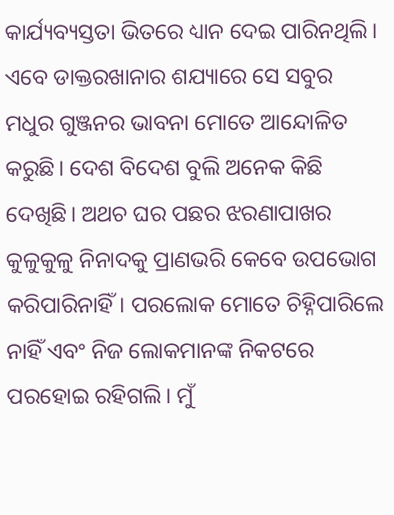କାର୍ଯ୍ୟବ୍ୟସ୍ତତା ଭିତରେ ଧ୍ୟାନ ଦେଇ ପାରିନଥିଲି। ଏବେ ଡାକ୍ତରଖାନାର ଶଯ୍ୟାରେ ସେ ସବୁର ମଧୁର ଗୁଞ୍ଜନର ଭାବନା ମୋତେ ଆନ୍ଦୋଳିତ କରୁଛି। ଦେଶ ବିଦେଶ ବୁଲି ଅନେକ କିଛି ଦେଖିଛି। ଅଥଚ ଘର ପଛର ଝରଣାପାଖର କୁଳୁକୁଳୁ ନିନାଦକୁ ପ୍ରାଣଭରି କେବେ ଉପଭୋଗ କରିପାରିନାହିଁ। ପରଲୋକ ମୋତେ ଚିହ୍ନିପାରିଲେ ନାହିଁ ଏବଂ ନିଜ ଲୋକମାନଙ୍କ ନିକଟରେ ପରହୋଇ ରହିଗଲି। ମୁଁ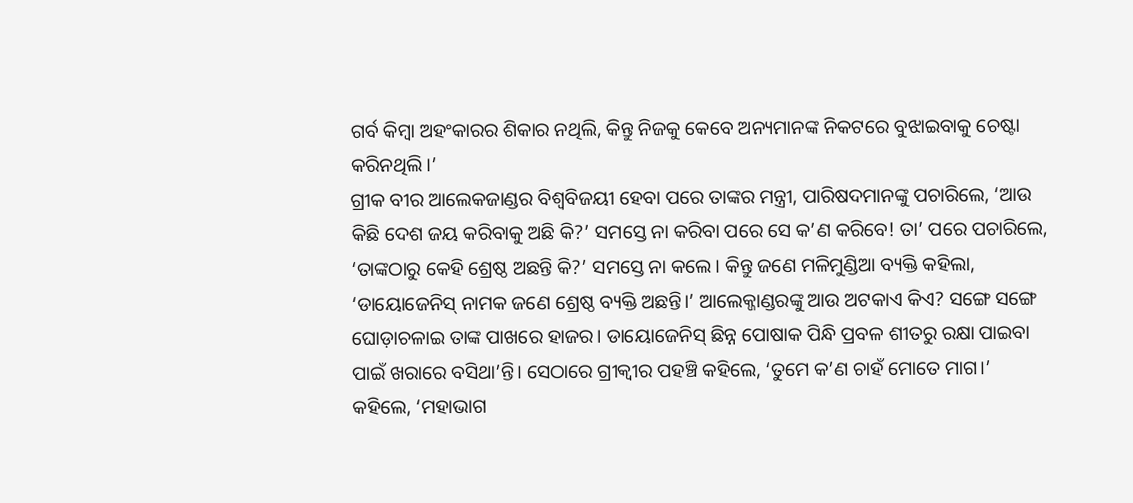ଗର୍ବ କିମ୍ବା ଅହଂକାରର ଶିକାର ନଥିଲି, କିନ୍ତୁ ନିଜକୁ କେବେ ଅନ୍ୟମାନଙ୍କ ନିକଟରେ ବୁଝାଇବାକୁ ଚେଷ୍ଟା କରିନଥିଲି।’
ଗ୍ରୀକ ବୀର ଆଲେକଜାଣ୍ଡର ବିଶ୍ୱବିଜୟୀ ହେବା ପରେ ତାଙ୍କର ମନ୍ତ୍ରୀ, ପାରିଷଦମାନଙ୍କୁ ପଚାରିଲେ, ‘ଆଉ କିଛି ଦେଶ ଜୟ କରିବାକୁ ଅଛି କି?’ ସମସ୍ତେ ନା କରିବା ପରେ ସେ କ’ଣ କରିବେ! ତା’ ପରେ ପଚାରିଲେ, ‘ତାଙ୍କଠାରୁ କେହି ଶ୍ରେଷ୍ଠ ଅଛନ୍ତି କି?’ ସମସ୍ତେ ନା କଲେ। କିନ୍ତୁ ଜଣେ ମଳିମୁଣ୍ଡିଆ ବ୍ୟକ୍ତି କହିଲା, ‘ଡାୟୋଜେନିସ୍ ନାମକ ଜଣେ ଶ୍ରେଷ୍ଠ ବ୍ୟକ୍ତି ଅଛନ୍ତି।’ ଆଲେକ୍ଜାଣ୍ଡରଙ୍କୁ ଆଉ ଅଟକାଏ କିଏ? ସଙ୍ଗେ ସଙ୍ଗେ ଘୋଡ଼ାଚଳାଇ ତାଙ୍କ ପାଖରେ ହାଜର। ଡାୟୋଜେନିସ୍ ଛିନ୍ନ ପୋଷାକ ପିନ୍ଧି ପ୍ରବଳ ଶୀତରୁ ରକ୍ଷା ପାଇବା ପାଇଁ ଖରାରେ ବସିଥା’ନ୍ତି। ସେଠାରେ ଗ୍ରୀକ୍ବୀର ପହଞ୍ଚି କହିଲେ, ‘ତୁମେ କ’ଣ ଚାହଁ ମୋତେ ମାଗ।’ କହିଲେ, ‘ମହାଭାଗ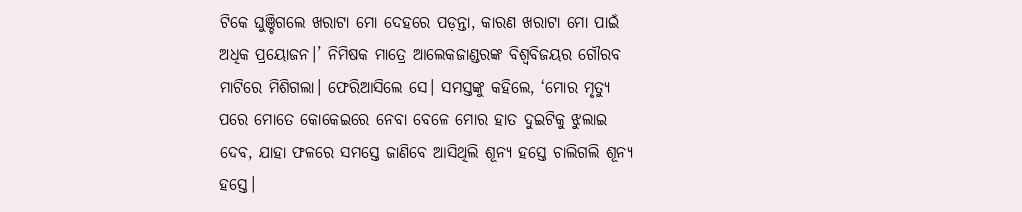ଟିକେ ଘୁଞ୍ଚିଗଲେ ଖରାଟା ମୋ ଦେହରେ ପଡ଼ନ୍ତା, କାରଣ ଖରାଟା ମୋ ପାଇଁ ଅଧିକ ପ୍ରୟୋଜନ।’ ନିମିଷକ ମାତ୍ରେ ଆଲେକଜାଣ୍ଡରଙ୍କ ବିଶ୍ୱବିଜୟର ଗୌରବ ମାଟିରେ ମିଶିଗଲା। ଫେରିଆସିଲେ ସେ। ସମସ୍ତଙ୍କୁ କହିଲେ, ‘ମୋର ମୃତ୍ୟୁ ପରେ ମୋତେ କୋକେଇରେ ନେବା ବେଳେ ମୋର ହାତ ଦୁଇଟିକୁ ଝୁଲାଇ ଦେବ, ଯାହା ଫଳରେ ସମସ୍ତେ ଜାଣିବେ ଆସିଥିଲି ଶୂନ୍ୟ ହସ୍ତେ ଚାଲିଗଲି ଶୂନ୍ୟ ହସ୍ତେ।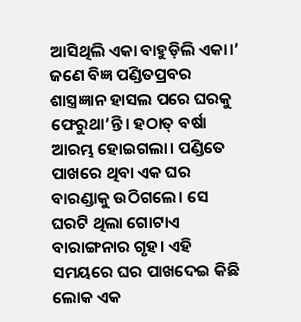ଆସିଥିଲି ଏକା ବାହୁଡ଼ିଲି ଏକା।’
ଜଣେ ବିଜ୍ଞ ପଣ୍ଡିତପ୍ରବର ଶାସ୍ତ୍ରଜ୍ଞାନ ହାସଲ ପରେ ଘରକୁ ଫେରୁଥା’ନ୍ତି। ହଠାତ୍ ବର୍ଷା ଆରମ୍ଭ ହୋଇଗଲା। ପଣ୍ଡିତେ ପାଖରେ ଥିବା ଏକ ଘର ବାରଣ୍ଡାକୁ ଉଠିଗଲେ। ସେ ଘରଟି ଥିଲା ଗୋଟାଏ ବାରାଙ୍ଗନାର ଗୃହ। ଏହି ସମୟରେ ଘର ପାଖଦେଇ କିଛି ଲୋକ ଏକ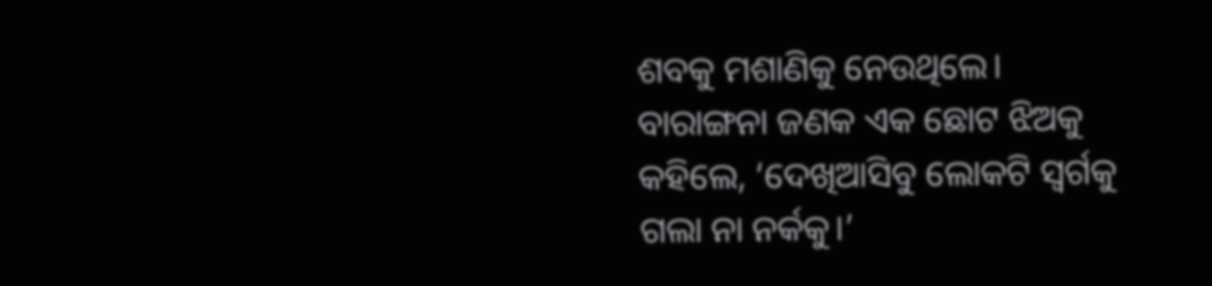ଶବକୁ ମଶାଣିକୁ ନେଉଥିଲେ। ବାରାଙ୍ଗନା ଜଣକ ଏକ ଛୋଟ ଝିଅକୁ କହିଲେ, ‘ଦେଖିଆସିବୁ ଲୋକଟି ସ୍ୱର୍ଗକୁ ଗଲା ନା ନର୍କକୁ।’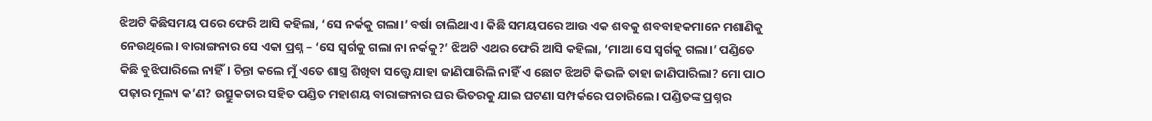ଝିଅଟି କିଛିସମୟ ପରେ ଫେରି ଆସି କହିଲା, ‘ସେ ନର୍କକୁ ଗଲା।’ ବର୍ଷା ଚାଲିଥାଏ। କିଛି ସମୟପରେ ଆଉ ଏକ ଶବକୁ ଶବବାହକମାନେ ମଶାଣିକୁ ନେଉଥିଲେ। ବାରାଙ୍ଗନାର ସେ ଏକା ପ୍ରଶ୍ନ – ‘ସେ ସ୍ୱର୍ଗକୁ ଗଲା ନା ନର୍କକୁ?’ ଝିଅଟି ଏଥର ଫେରି ଆସି କହିଲା, ‘ମାଆ ସେ ସ୍ୱର୍ଗକୁ ଗଲା।’ ପଣ୍ଡିତେ କିଛି ବୁଝିପାରିଲେ ନାହିଁ। ଚିନ୍ତା କଲେ ମୁଁ ଏତେ ଶାସ୍ତ୍ର ଶିଖିବା ସତ୍ତ୍ବେ ଯାହା ଜାଣିପାରିଲି ନାହିଁ ଏ ଛୋଟ ଝିଅଟି କିଭଳି ତାହା ଜାଣିପାରିଲା? ମୋ ପାଠ ପଢ଼ାର ମୂଲ୍ୟ କ’ଣ? ଉତ୍ସୁକତାର ସହିତ ପଣ୍ଡିତ ମହାଶୟ ବାରାଙ୍ଗନାର ଘର ଭିତରକୁ ଯାଇ ଘଟଣା ସମ୍ପର୍କରେ ପଚାରିଲେ। ପଣ୍ଡିତଙ୍କ ପ୍ରଶ୍ନର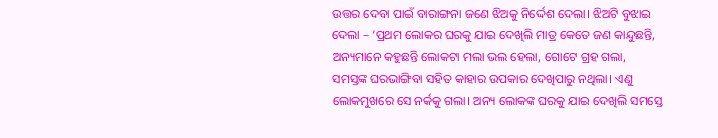ଉତ୍ତର ଦେବା ପାଇଁ ବାରାଙ୍ଗନା ଜଣେ ଝିଅକୁ ନିର୍ଦ୍ଦେଶ ଦେଲା। ଝିଅଟି ବୁଝାଇ ଦେଲା – ‘ପ୍ରଥମ ଲୋକର ଘରକୁ ଯାଇ ଦେଖିଲି ମାତ୍ର କେତେ ଜଣ କାନ୍ଦୁଛନ୍ତି, ଅନ୍ୟମାନେ କହୁଛନ୍ତି ଲୋକଟା ମଲା ଭଲ ହେଲା, ଗୋଟେ ଗ୍ରହ ଗଲା, ସମସ୍ତଙ୍କ ଘରଭାଙ୍ଗିବା ସହିତ କାହାର ଉପକାର ଦେଖିପାରୁ ନଥିଲା। ଏଣୁ ଲୋକମୁଖରେ ସେ ନର୍କକୁ ଗଲା। ଅନ୍ୟ ଲୋକଙ୍କ ଘରକୁ ଯାଇ ଦେଖିଲି ସମସ୍ତେ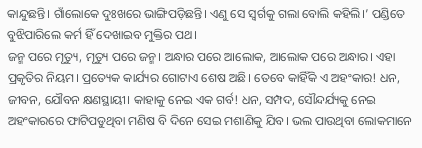କାନ୍ଦୁଛନ୍ତି। ଗାଁଲୋକେ ଦୁଃଖରେ ଭାଙ୍ଗିପଡ଼ିଛନ୍ତି। ଏଣୁ ସେ ସ୍ୱର୍ଗକୁ ଗଲା ବୋଲି କହିଲି।’ ପଣ୍ଡିତେ ବୁଝିପାରିଲେ କର୍ମ ହିଁ ଦେଖାଇବ ମୁକ୍ତିର ପଥ।
ଜନ୍ମ ପରେ ମୃତ୍ୟୁ, ମୃତ୍ୟୁ ପରେ ଜନ୍ମ। ଅନ୍ଧାର ପରେ ଆଲୋକ, ଆଲୋକ ପରେ ଅନ୍ଧାର। ଏହା ପ୍ରକୃତିର ନିୟମ। ପ୍ରତ୍ୟେକ କାର୍ଯ୍ୟର ଗୋଟାଏ ଶେଷ ଅଛି। ତେବେ କାହିଁକି ଏ ଅହଂକାର! ଧନ, ଜୀବନ, ଯୌବନ କ୍ଷଣସ୍ଥାୟୀ। କାହାକୁ ନେଇ ଏକ ଗର୍ବ! ଧନ, ସମ୍ପଦ, ସୌନ୍ଦର୍ଯ୍ୟକୁ ନେଇ ଅହଂକାରରେ ଫାଟିପଡୁଥିବା ମଣିଷ ବି ଦିନେ ସେଇ ମଶାଣିକୁ ଯିବ। ଭଲ ପାଉଥିବା ଲୋକମାନେ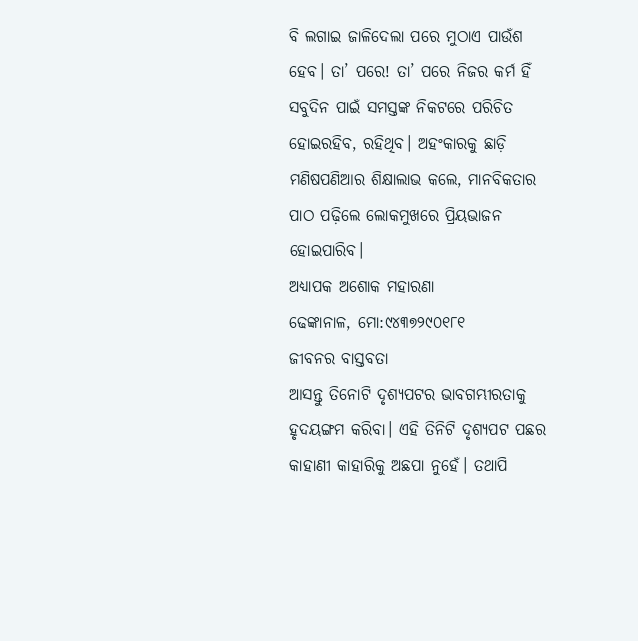ବି ଲଗାଇ ଜାଳିଦେଲା ପରେ ମୁଠାଏ ପାଉଁଶ ହେବ। ତା’ ପରେ! ତା’ ପରେ ନିଜର କର୍ମ ହିଁ ସବୁଦିନ ପାଇଁ ସମସ୍ତଙ୍କ ନିକଟରେ ପରିଚିତ ହୋଇରହିବ, ରହିଥିବ। ଅହଂକାରକୁ ଛାଡ଼ି ମଣିଷପଣିଆର ଶିକ୍ଷାଲାଭ କଲେ, ମାନବିକତାର ପାଠ ପଢ଼ିଲେ ଲୋକମୁଖରେ ପ୍ରିୟଭାଜନ ହୋଇପାରିବ।
ଅଧ୍ୟାପକ ଅଶୋକ ମହାରଣା
ଢେଙ୍କାନାଳ, ମୋ:୯୪୩୭୨୯୦୧୮୧
ଜୀବନର ବାସ୍ତବତା
ଆସନ୍ତୁ ତିନୋଟି ଦୃଶ୍ୟପଟର ଭାବଗମ୍ଭୀରତାକୁ ହୃଦୟଙ୍ଗମ କରିବା। ଏହି ତିନିଟି ଦୃଶ୍ୟପଟ ପଛର କାହାଣୀ କାହାରିକୁ ଅଛପା ନୁହେଁ। ତଥାପି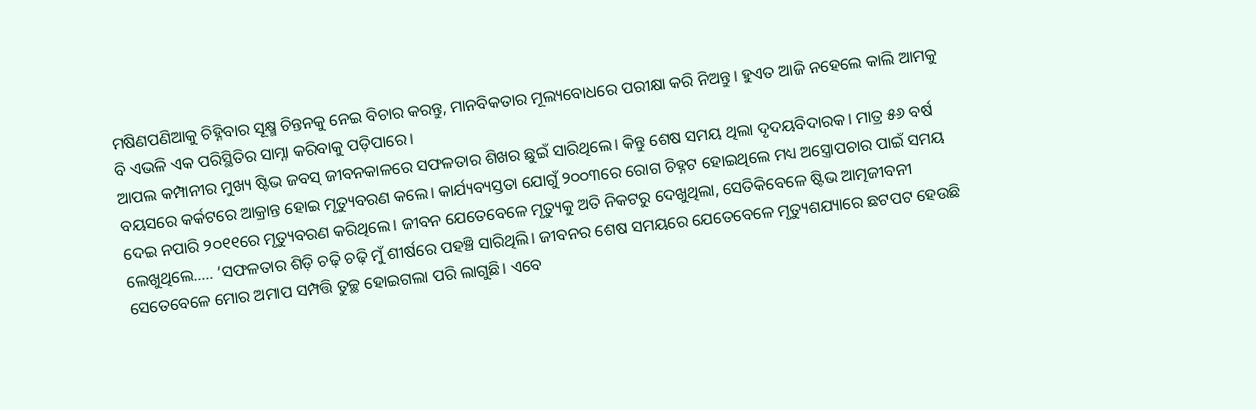ମଷିଣପଣିଆକୁ ଚିହ୍ନିବାର ସୂକ୍ଷ୍ମ ଚିନ୍ତନକୁ ନେଇ ବିଚାର କରନ୍ତୁ, ମାନବିକତାର ମୂଲ୍ୟବୋଧରେ ପରୀକ୍ଷା କରି ନିଅନ୍ତୁ। ହୁଏତ ଆଜି ନହେଲେ କାଲି ଆମକୁ ବି ଏଭଳି ଏକ ପରିସ୍ଥିତିର ସାମ୍ନା କରିବାକୁ ପଡ଼ିପାରେ।
ଆପଲ କମ୍ପାନୀର ମୁଖ୍ୟ ଷ୍ଟିଭ ଜବସ୍ ଜୀବନକାଳରେ ସଫଳତାର ଶିଖର ଛୁଇଁ ସାରିଥିଲେ। କିନ୍ତୁ ଶେଷ ସମୟ ଥିଲା ଦୃଦୟବିଦାରକ। ମାତ୍ର ୫୬ ବର୍ଷ ବୟସରେ କର୍କଟରେ ଆକ୍ରାନ୍ତ ହୋଇ ମୃତ୍ୟୁବରଣ କଲେ। କାର୍ଯ୍ୟବ୍ୟସ୍ତତା ଯୋଗୁଁ ୨୦୦୩ରେ ରୋଗ ଚିହ୍ନଟ ହୋଇଥିଲେ ମଧ୍ୟ ଅସ୍ତ୍ରୋପଚାର ପାଇଁ ସମୟ ଦେଇ ନପାରି ୨୦୧୧ରେ ମୃତ୍ୟୁବରଣ କରିଥିଲେ। ଜୀବନ ଯେତେବେଳେ ମୃତ୍ୟୁକୁ ଅତି ନିକଟରୁ ଦେଖୁଥିଲା, ସେତିକିବେଳେ ଷ୍ଟିଭ ଆତ୍ମଜୀବନୀ ଲେଖୁଥିଲେ….. ‘ସଫଳତାର ଶିଡ଼ି ଚଢ଼ି ଚଢ଼ି ମୁଁ ଶୀର୍ଷରେ ପହଞ୍ଚି ସାରିଥିଲି। ଜୀବନର ଶେଷ ସମୟରେ ଯେତେବେଳେ ମୃତ୍ୟୁଶଯ୍ୟାରେ ଛଟପଟ ହେଉଛି ସେତେବେଳେ ମୋର ଅମାପ ସମ୍ପତ୍ତି ତୁଚ୍ଛ ହୋଇଗଲା ପରି ଲାଗୁଛି। ଏବେ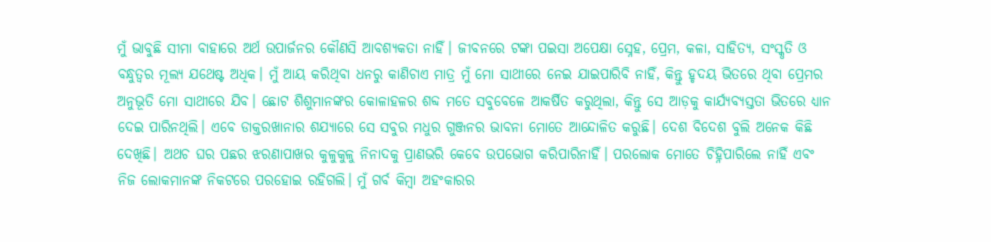ମୁଁ ଭାବୁଛି ସୀମା ବାହାରେ ଅର୍ଥ ଉପାର୍ଜନର କୌଣସି ଆବଶ୍ୟକତା ନାହିଁ। ଜୀବନରେ ଟଙ୍କା ପଇସା ଅପେକ୍ଷା ସ୍ନେହ, ପ୍ରେମ, କଳା, ସାହିତ୍ୟ, ସଂସ୍କୃତି ଓ ବନ୍ଧୁତ୍ୱର ମୂଲ୍ୟ ଯଥେଷ୍ଟ ଅଧିକ। ମୁଁ ଆୟ କରିଥିବା ଧନରୁ କାଣିଚାଏ ମାତ୍ର ମୁଁ ମୋ ସାଥୀରେ ନେଇ ଯାଇପାରିବି ନାହିଁ, କିନ୍ତୁ ହୃଦୟ ଭିତରେ ଥିବା ପ୍ରେମର ଅନୁଭୂତି ମୋ ସାଥୀରେ ଯିବ। ଛୋଟ ଶିଶୁମାନଙ୍କର କୋଳାହଳର ଶବ୍ଦ ମତେ ସବୁବେଳେ ଆକର୍ଷିତ କରୁଥିଲା, କିନ୍ତୁ ସେ ଆଡ଼କୁ କାର୍ଯ୍ୟବ୍ୟସ୍ତତା ଭିତରେ ଧ୍ୟାନ ଦେଇ ପାରିନଥିଲି। ଏବେ ଡାକ୍ତରଖାନାର ଶଯ୍ୟାରେ ସେ ସବୁର ମଧୁର ଗୁଞ୍ଜନର ଭାବନା ମୋତେ ଆନ୍ଦୋଳିତ କରୁଛି। ଦେଶ ବିଦେଶ ବୁଲି ଅନେକ କିଛି ଦେଖିଛି। ଅଥଚ ଘର ପଛର ଝରଣାପାଖର କୁଳୁକୁଳୁ ନିନାଦକୁ ପ୍ରାଣଭରି କେବେ ଉପଭୋଗ କରିପାରିନାହିଁ। ପରଲୋକ ମୋତେ ଚିହ୍ନିପାରିଲେ ନାହିଁ ଏବଂ ନିଜ ଲୋକମାନଙ୍କ ନିକଟରେ ପରହୋଇ ରହିଗଲି। ମୁଁ ଗର୍ବ କିମ୍ବା ଅହଂକାରର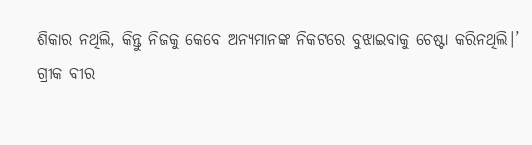ଶିକାର ନଥିଲି, କିନ୍ତୁ ନିଜକୁ କେବେ ଅନ୍ୟମାନଙ୍କ ନିକଟରେ ବୁଝାଇବାକୁ ଚେଷ୍ଟା କରିନଥିଲି।’
ଗ୍ରୀକ ବୀର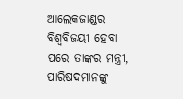ଆଲେକଜାଣ୍ଡର ବିଶ୍ୱବିଜୟୀ ହେବା ପରେ ତାଙ୍କର ମନ୍ତ୍ରୀ, ପାରିଷଦମାନଙ୍କୁ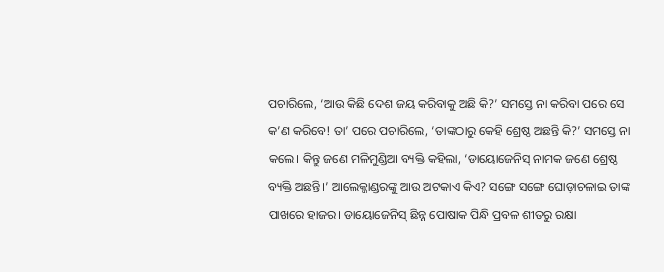ପଚାରିଲେ, ‘ଆଉ କିଛି ଦେଶ ଜୟ କରିବାକୁ ଅଛି କି?’ ସମସ୍ତେ ନା କରିବା ପରେ ସେ କ’ଣ କରିବେ! ତା’ ପରେ ପଚାରିଲେ, ‘ତାଙ୍କଠାରୁ କେହି ଶ୍ରେଷ୍ଠ ଅଛନ୍ତି କି?’ ସମସ୍ତେ ନା କଲେ। କିନ୍ତୁ ଜଣେ ମଳିମୁଣ୍ଡିଆ ବ୍ୟକ୍ତି କହିଲା, ‘ଡାୟୋଜେନିସ୍ ନାମକ ଜଣେ ଶ୍ରେଷ୍ଠ ବ୍ୟକ୍ତି ଅଛନ୍ତି।’ ଆଲେକ୍ଜାଣ୍ଡରଙ୍କୁ ଆଉ ଅଟକାଏ କିଏ? ସଙ୍ଗେ ସଙ୍ଗେ ଘୋଡ଼ାଚଳାଇ ତାଙ୍କ ପାଖରେ ହାଜର। ଡାୟୋଜେନିସ୍ ଛିନ୍ନ ପୋଷାକ ପିନ୍ଧି ପ୍ରବଳ ଶୀତରୁ ରକ୍ଷା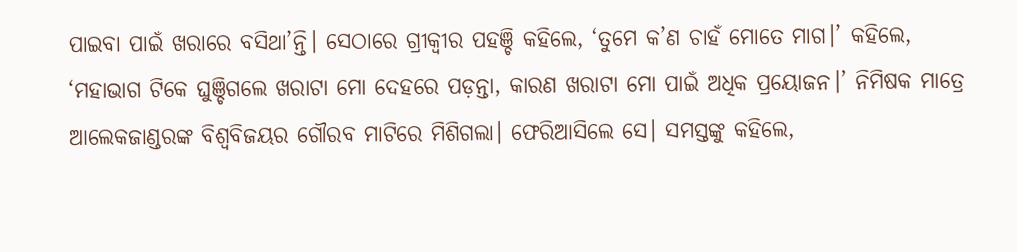ପାଇବା ପାଇଁ ଖରାରେ ବସିଥା’ନ୍ତି। ସେଠାରେ ଗ୍ରୀକ୍ବୀର ପହଞ୍ଚି କହିଲେ, ‘ତୁମେ କ’ଣ ଚାହଁ ମୋତେ ମାଗ।’ କହିଲେ, ‘ମହାଭାଗ ଟିକେ ଘୁଞ୍ଚିଗଲେ ଖରାଟା ମୋ ଦେହରେ ପଡ଼ନ୍ତା, କାରଣ ଖରାଟା ମୋ ପାଇଁ ଅଧିକ ପ୍ରୟୋଜନ।’ ନିମିଷକ ମାତ୍ରେ ଆଲେକଜାଣ୍ଡରଙ୍କ ବିଶ୍ୱବିଜୟର ଗୌରବ ମାଟିରେ ମିଶିଗଲା। ଫେରିଆସିଲେ ସେ। ସମସ୍ତଙ୍କୁ କହିଲେ,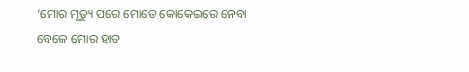‘ମୋର ମୃତ୍ୟୁ ପରେ ମୋତେ କୋକେଇରେ ନେବା ବେଳେ ମୋର ହାତ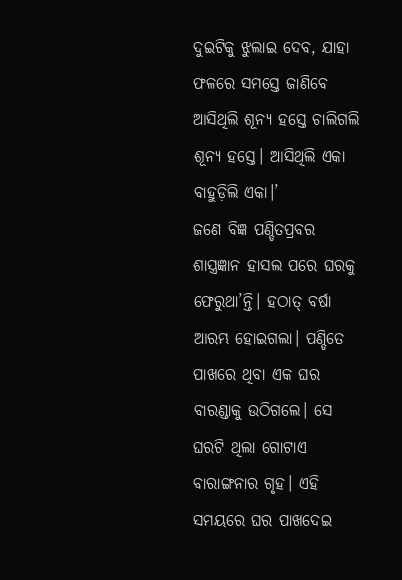ଦୁଇଟିକୁ ଝୁଲାଇ ଦେବ, ଯାହା ଫଳରେ ସମସ୍ତେ ଜାଣିବେ ଆସିଥିଲି ଶୂନ୍ୟ ହସ୍ତେ ଚାଲିଗଲି ଶୂନ୍ୟ ହସ୍ତେ। ଆସିଥିଲି ଏକା ବାହୁଡ଼ିଲି ଏକା।’
ଜଣେ ବିଜ୍ଞ ପଣ୍ଡିତପ୍ରବର ଶାସ୍ତ୍ରଜ୍ଞାନ ହାସଲ ପରେ ଘରକୁ ଫେରୁଥା’ନ୍ତି। ହଠାତ୍ ବର୍ଷା ଆରମ୍ଭ ହୋଇଗଲା। ପଣ୍ଡିତେ ପାଖରେ ଥିବା ଏକ ଘର ବାରଣ୍ଡାକୁ ଉଠିଗଲେ। ସେ ଘରଟି ଥିଲା ଗୋଟାଏ ବାରାଙ୍ଗନାର ଗୃହ। ଏହି ସମୟରେ ଘର ପାଖଦେଇ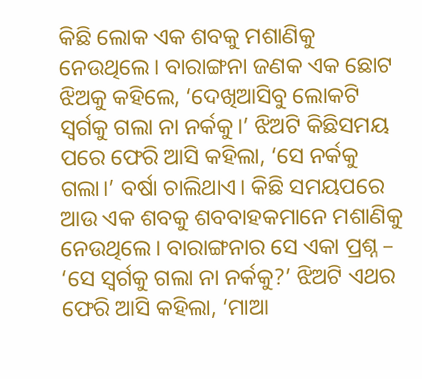କିଛି ଲୋକ ଏକ ଶବକୁ ମଶାଣିକୁ ନେଉଥିଲେ। ବାରାଙ୍ଗନା ଜଣକ ଏକ ଛୋଟ ଝିଅକୁ କହିଲେ, ‘ଦେଖିଆସିବୁ ଲୋକଟି ସ୍ୱର୍ଗକୁ ଗଲା ନା ନର୍କକୁ।’ ଝିଅଟି କିଛିସମୟ ପରେ ଫେରି ଆସି କହିଲା, ‘ସେ ନର୍କକୁ ଗଲା।’ ବର୍ଷା ଚାଲିଥାଏ। କିଛି ସମୟପରେ ଆଉ ଏକ ଶବକୁ ଶବବାହକମାନେ ମଶାଣିକୁ ନେଉଥିଲେ। ବାରାଙ୍ଗନାର ସେ ଏକା ପ୍ରଶ୍ନ – ‘ସେ ସ୍ୱର୍ଗକୁ ଗଲା ନା ନର୍କକୁ?’ ଝିଅଟି ଏଥର ଫେରି ଆସି କହିଲା, ‘ମାଆ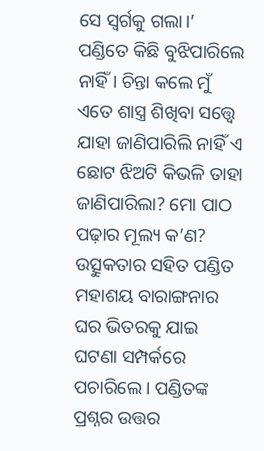ସେ ସ୍ୱର୍ଗକୁ ଗଲା।’ ପଣ୍ଡିତେ କିଛି ବୁଝିପାରିଲେ ନାହିଁ। ଚିନ୍ତା କଲେ ମୁଁ ଏତେ ଶାସ୍ତ୍ର ଶିଖିବା ସତ୍ତ୍ବେ ଯାହା ଜାଣିପାରିଲି ନାହିଁ ଏ ଛୋଟ ଝିଅଟି କିଭଳି ତାହା ଜାଣିପାରିଲା? ମୋ ପାଠ ପଢ଼ାର ମୂଲ୍ୟ କ’ଣ? ଉତ୍ସୁକତାର ସହିତ ପଣ୍ଡିତ ମହାଶୟ ବାରାଙ୍ଗନାର ଘର ଭିତରକୁ ଯାଇ ଘଟଣା ସମ୍ପର୍କରେ ପଚାରିଲେ। ପଣ୍ଡିତଙ୍କ ପ୍ରଶ୍ନର ଉତ୍ତର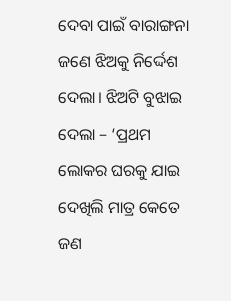ଦେବା ପାଇଁ ବାରାଙ୍ଗନା ଜଣେ ଝିଅକୁ ନିର୍ଦ୍ଦେଶ ଦେଲା। ଝିଅଟି ବୁଝାଇ ଦେଲା – ‘ପ୍ରଥମ ଲୋକର ଘରକୁ ଯାଇ ଦେଖିଲି ମାତ୍ର କେତେ ଜଣ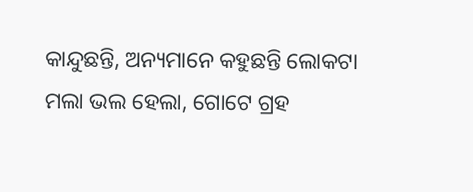କାନ୍ଦୁଛନ୍ତି, ଅନ୍ୟମାନେ କହୁଛନ୍ତି ଲୋକଟା ମଲା ଭଲ ହେଲା, ଗୋଟେ ଗ୍ରହ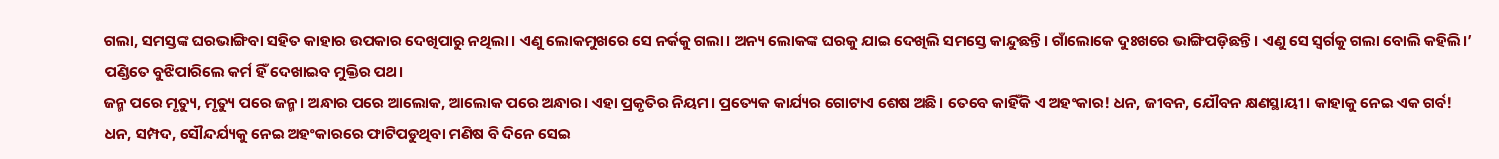ଗଲା, ସମସ୍ତଙ୍କ ଘରଭାଙ୍ଗିବା ସହିତ କାହାର ଉପକାର ଦେଖିପାରୁ ନଥିଲା। ଏଣୁ ଲୋକମୁଖରେ ସେ ନର୍କକୁ ଗଲା। ଅନ୍ୟ ଲୋକଙ୍କ ଘରକୁ ଯାଇ ଦେଖିଲି ସମସ୍ତେ କାନ୍ଦୁଛନ୍ତି। ଗାଁଲୋକେ ଦୁଃଖରେ ଭାଙ୍ଗିପଡ଼ିଛନ୍ତି। ଏଣୁ ସେ ସ୍ୱର୍ଗକୁ ଗଲା ବୋଲି କହିଲି।’ ପଣ୍ଡିତେ ବୁଝିପାରିଲେ କର୍ମ ହିଁ ଦେଖାଇବ ମୁକ୍ତିର ପଥ।
ଜନ୍ମ ପରେ ମୃତ୍ୟୁ, ମୃତ୍ୟୁ ପରେ ଜନ୍ମ। ଅନ୍ଧାର ପରେ ଆଲୋକ, ଆଲୋକ ପରେ ଅନ୍ଧାର। ଏହା ପ୍ରକୃତିର ନିୟମ। ପ୍ରତ୍ୟେକ କାର୍ଯ୍ୟର ଗୋଟାଏ ଶେଷ ଅଛି। ତେବେ କାହିଁକି ଏ ଅହଂକାର! ଧନ, ଜୀବନ, ଯୌବନ କ୍ଷଣସ୍ଥାୟୀ। କାହାକୁ ନେଇ ଏକ ଗର୍ବ! ଧନ, ସମ୍ପଦ, ସୌନ୍ଦର୍ଯ୍ୟକୁ ନେଇ ଅହଂକାରରେ ଫାଟିପଡୁଥିବା ମଣିଷ ବି ଦିନେ ସେଇ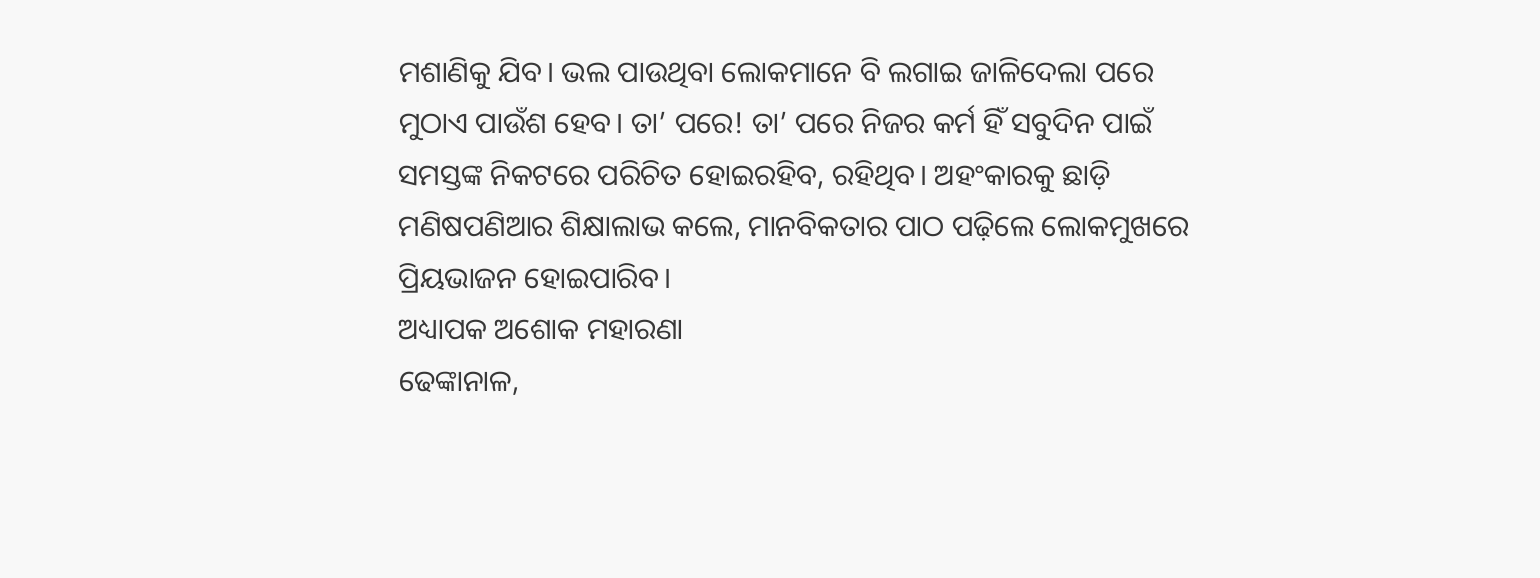ମଶାଣିକୁ ଯିବ। ଭଲ ପାଉଥିବା ଲୋକମାନେ ବି ଲଗାଇ ଜାଳିଦେଲା ପରେ ମୁଠାଏ ପାଉଁଶ ହେବ। ତା’ ପରେ! ତା’ ପରେ ନିଜର କର୍ମ ହିଁ ସବୁଦିନ ପାଇଁ ସମସ୍ତଙ୍କ ନିକଟରେ ପରିଚିତ ହୋଇରହିବ, ରହିଥିବ। ଅହଂକାରକୁ ଛାଡ଼ି ମଣିଷପଣିଆର ଶିକ୍ଷାଲାଭ କଲେ, ମାନବିକତାର ପାଠ ପଢ଼ିଲେ ଲୋକମୁଖରେ ପ୍ରିୟଭାଜନ ହୋଇପାରିବ।
ଅଧ୍ୟାପକ ଅଶୋକ ମହାରଣା
ଢେଙ୍କାନାଳ,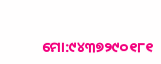ମୋ:୯୪୩୭୨୯୦୧୮୧